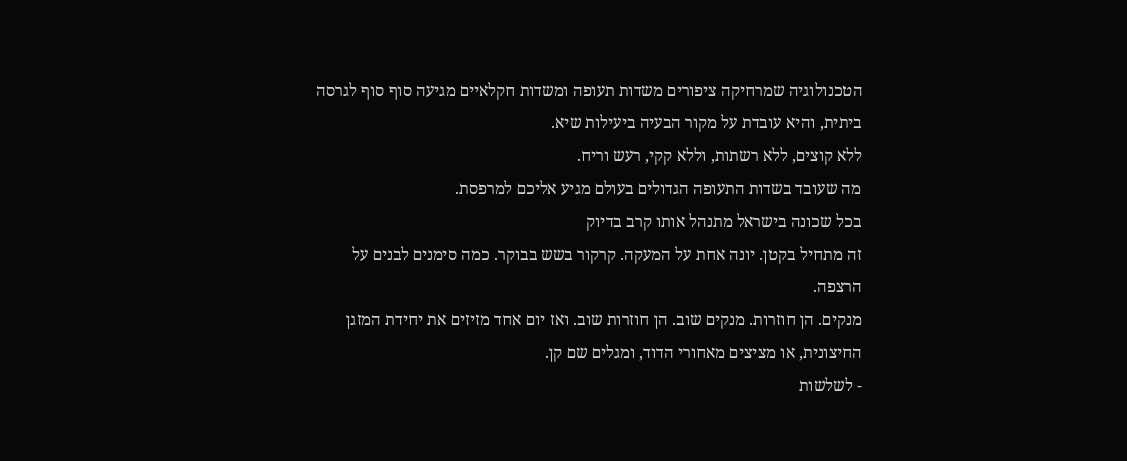הטכנולוגיה שמרחיקה ציפורים משדות תעופה ומשדות חקלאיים מגיעה סוף סוף לגרסה ביתית, והיא עובדת על מקור הבעיה ביעילות שיא.
ללא קוצים, ללא רשתות, וללא קקי, רעש וריח.
מה שעובד בשדות התעופה הגדולים בעולם מגיע אליכם למרפסת.
בכל שכונה בישראל מתנהל אותו קרב בדיוק
זה מתחיל בקטן. יונה אחת על המעקה. קרקור בשש בבוקר. כמה סימנים לבנים על הרצפה.
מנקים. הן חוזרות. מנקים שוב. הן חוזרות שוב. ואז יום אחד מזיזים את יחידת המזגן החיצונית, או מציצים מאחורי הדוד, ומגלים שם קן.
- לשלשות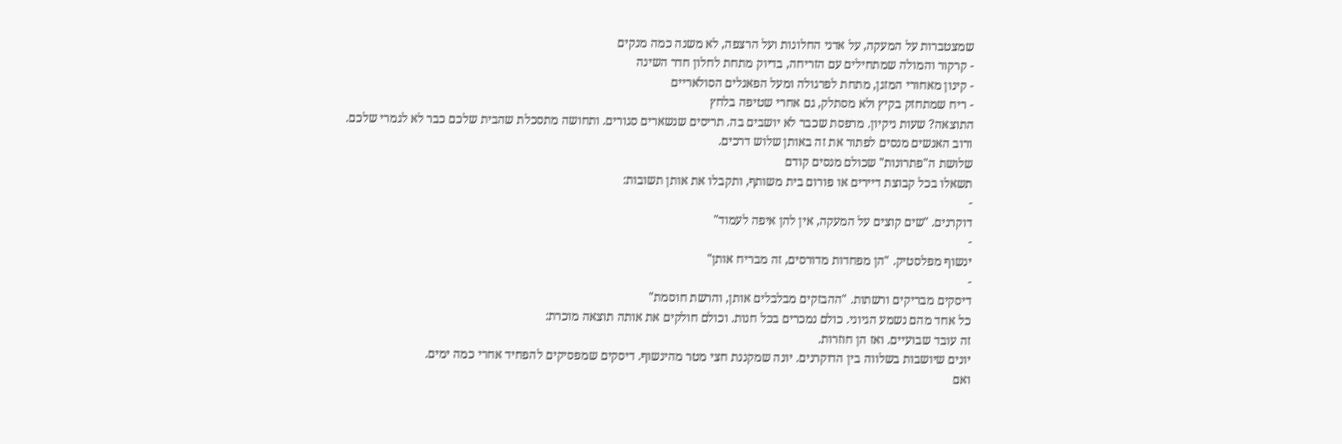שמצטברות על המעקה, על אדני החלונות ועל הרצפה, לא משנה כמה מנקים
- קרקור והמולה שמתחילים עם הזריחה, בדיוק מתחת לחלון חדר השינה
- קינון מאחורי המזגן, מתחת לפרגולה ומעל הפאנלים הסולאריים
- ריח שמתחזק בקיץ ולא מסתלק, גם אחרי שטיפה בלחץ
התוצאה? שעות ניקיון. מרפסת שכבר לא יושבים בה. תריסים שנשארים סגורים. ותחושה מתסכלת שהבית שלכם כבר לא לגמרי שלכם.
ורוב האנשים מנסים לפתור את זה באותן שלוש דרכים.
שלושת ה"פתרונות" שכולם מנסים קודם
תשאלו בכל קבוצת דיירים או פורום בית משותף, ותקבלו את אותן תשובות:
-
דוקרנים. "שים קוצים על המעקה, אין להן איפה לעמוד"
-
ינשוף מפלסטיק. "הן מפחדות מדורסים, זה מבריח אותן"
-
דיסקים מבריקים ורשתות. "ההבזקים מבלבלים אותן, והרשת חוסמת"
כל אחד מהם נשמע הגיוני. כולם נמכרים בכל חנות. וכולם חולקים את אותה תוצאה מוכרת:
זה עובד שבועיים. ואז הן חוזרות.
יונים שיושבות בשלווה בין הדוקרנים. יונה שמקננת חצי מטר מהינשוף. דיסקים שמפסיקים להפחיד אחרי כמה ימים.
ואם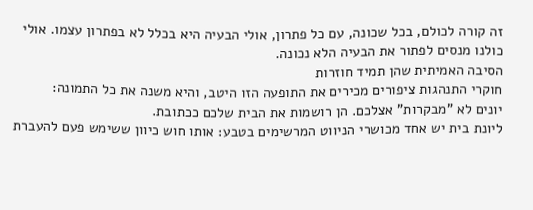זה קורה לכולם, בכל שכונה, עם כל פתרון, אולי הבעיה היא בכלל לא בפתרון עצמו. אולי כולנו מנסים לפתור את הבעיה הלא נכונה.
הסיבה האמיתית שהן תמיד חוזרות
חוקרי התנהגות ציפורים מכירים את התופעה הזו היטב, והיא משנה את כל התמונה:
יונים לא "מבקרות" אצלכם. הן רושמות את הבית שלכם ככתובת.
ליונת בית יש אחד מכושרי הניווט המרשימים בטבע: אותו חוש כיוון ששימש פעם להעברת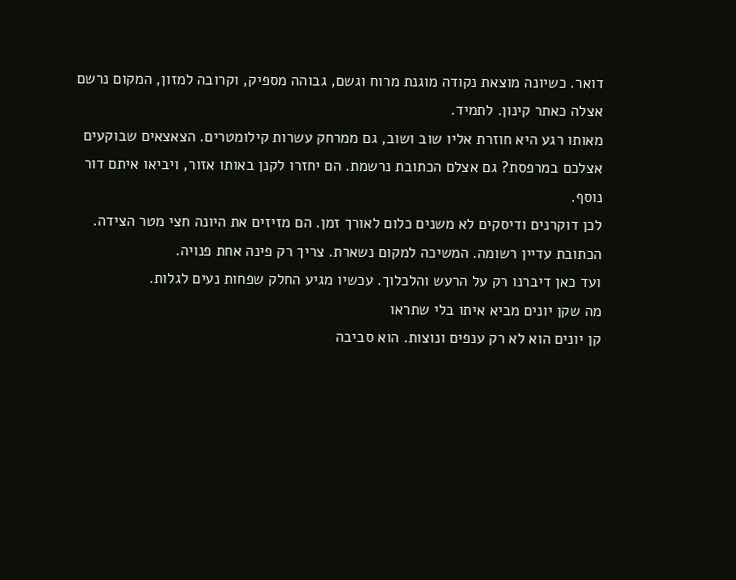דואר. כשיונה מוצאת נקודה מוגנת מרוח וגשם, גבוהה מספיק, וקרובה למזון, המקום נרשם אצלה כאתר קינון. לתמיד.
מאותו רגע היא חוזרת אליו שוב ושוב, גם ממרחק עשרות קילומטרים. הצאצאים שבוקעים אצלכם במרפסת? גם אצלם הכתובת נרשמת. הם יחזרו לקנן באותו אזור, ויביאו איתם דור נוסף.
לכן דוקרנים ודיסקים לא משנים כלום לאורך זמן. הם מזיזים את היונה חצי מטר הצידה. הכתובת עדיין רשומה. המשיכה למקום נשארת. צריך רק פינה אחת פנויה.
ועד כאן דיברנו רק על הרעש והלכלוך. עכשיו מגיע החלק שפחות נעים לגלות.
מה שקן יונים מביא איתו בלי שתראו
קן יונים הוא לא רק ענפים ונוצות. הוא סביבה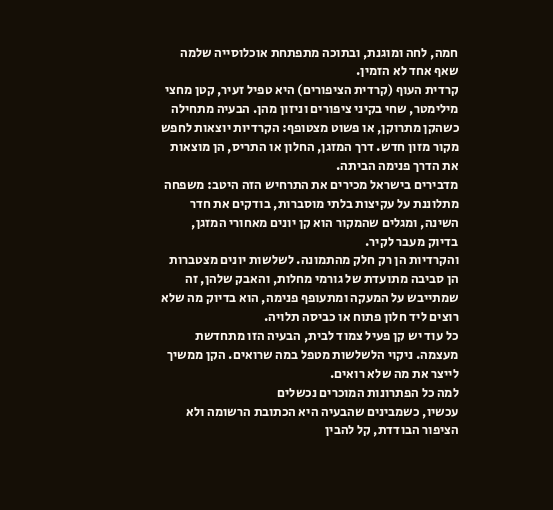חמה, לחה ומוגנת, ובתוכה מתפתחת אוכלוסייה שלמה שאף אחד לא הזמין.
קרדית העוף (קרדית הציפורים) היא טפיל זעיר, קטן מחצי מילימטר, שחי בקיני ציפורים וניזון מהן. הבעיה מתחילה כשהקן מתרוקן, או פשוט מצטופף: הקרדיות יוצאות לחפש מקור מזון חדש. דרך המזגן, החלון או התריס, הן מוצאות את הדרך פנימה הביתה.
מדבירים בישראל מכירים את התרחיש הזה היטב: משפחה מתלוננת על עקיצות בלתי מוסברות, בודקים את חדר השינה, ומגלים שהמקור הוא קן יונים מאחורי המזגן, בדיוק מעבר לקיר.
והקרדיות הן רק חלק מהתמונה. לשלשות יונים מצטברות הן סביבה מתועדת של גורמי מחלות, והאבק שלהן, זה שמתייבש על המעקה ומתעופף פנימה, הוא בדיוק מה שלא רוצים ליד חלון פתוח או כביסה תלויה.
כל עוד יש קן פעיל צמוד לבית, הבעיה הזו מתחדשת מעצמה. ניקוי הלשלשות מטפל במה שרואים. הקן ממשיך לייצר את מה שלא רואים.
למה כל הפתרונות המוכרים נכשלים
עכשיו, כשמבינים שהבעיה היא הכתובת הרשומה ולא הציפור הבודדת, קל להבין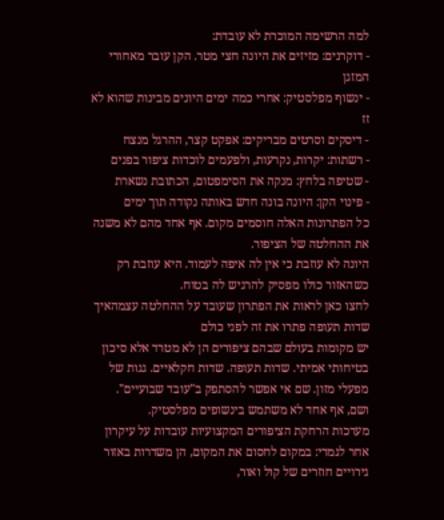למה הרשימה המוכרת לא עובדת:
- דוקרנים: מזיזים את היונה חצי מטר. הקן עובר מאחורי המזגן
- ינשוף מפלסטיק: אחרי כמה ימים היונים מבינות שהוא לא זז
- דיסקים וסרטים מבריקים: אפקט קצר, ההרגל מנצח
- רשתות: יקרות, נקרעות, ולפעמים לוכדות ציפור בפנים
- שטיפה בלחץ: מנקה את הסימפטום, הכתובת נשארת
- פינוי הקן: היונה בונה חדש באותה נקודה תוך ימים
כל הפתרונות האלה חוסמים מקום. אף אחד מהם לא משנה את ההחלטה של הציפור.
היונה לא עוזבת כי אין לה איפה לעמוד. היא עוזבת רק כשהאזור כולו מפסיק להרגיש לה בטוח.
לחצו כאן לראות את הפתרון שעובד על ההחלטה עצמהאיך שדות תעופה פתרו את זה לפני כולם
יש מקומות בעולם שבהם ציפורים הן לא מטרד אלא סיכון בטיחותי אמיתי. שדות תעופה. שדות חקלאיים. גגות של מפעלי מזון. שם אי אפשר להסתפק ב"עובד שבועיים".
ושם, אף אחד לא משתמש בינשופים מפלסטיק.
מערכות הרחקת הציפורים המקצועיות עובדות על עיקרון אחר לגמרי: במקום לחסום את המקום, הן משדרות באזור גירויים חוזרים של קול ואור,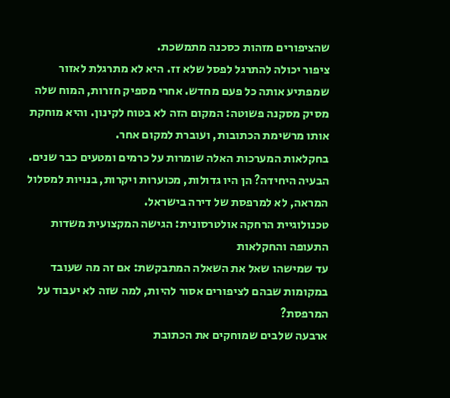שהציפורים מזהות כסכנה מתמשכת.
ציפור יכולה להתרגל לפסל שלא זז. היא לא מתרגלת לאזור שמפתיע אותה כל פעם מחדש. אחרי מספיק חזרות, המוח שלה מסיק מסקנה פשוטה: המקום הזה לא בטוח לקינון. והיא מוחקת אותו מרשימת הכתובות, ועוברת למקום אחר.
בחקלאות המערכות האלה שומרות על כרמים ומטעים כבר שנים. הבעיה היחידה? הן היו גדולות, מכוערות ויקרות, בנויות למסלול המראה, לא למרפסת של דירה בישראל.
טכנולוגיית הרחקה אולטרסונית: הגישה המקצועית משדות התעופה והחקלאות
עד שמישהו שאל את השאלה המתבקשת: אם זה מה שעובד במקומות שבהם לציפורים אסור להיות, למה שזה לא יעבוד על המרפסת?
ארבעה שלבים שמוחקים את הכתובת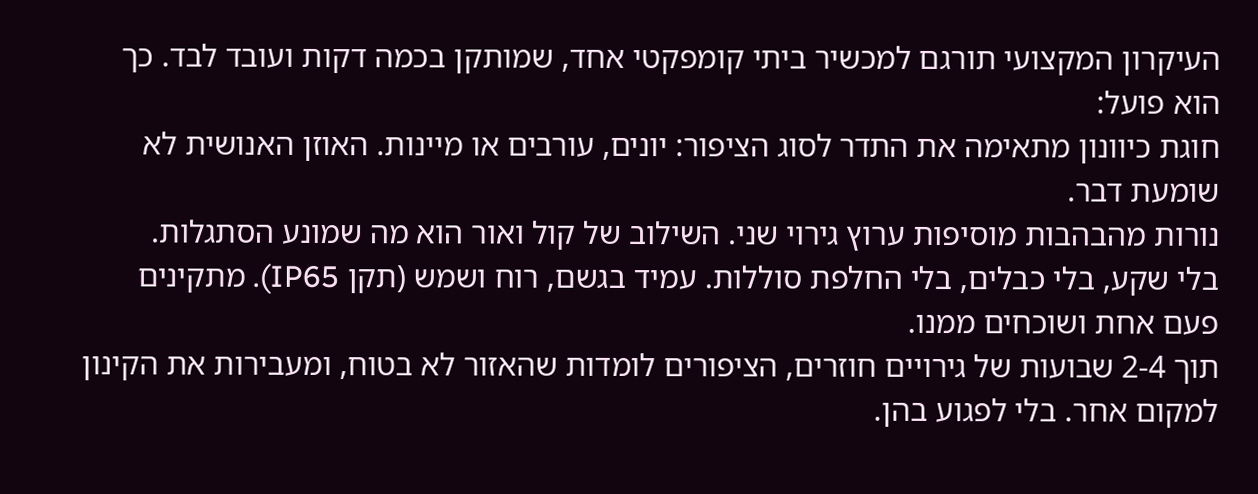העיקרון המקצועי תורגם למכשיר ביתי קומפקטי אחד, שמותקן בכמה דקות ועובד לבד. כך הוא פועל:
חוגת כיוונון מתאימה את התדר לסוג הציפור: יונים, עורבים או מיינות. האוזן האנושית לא שומעת דבר.
נורות מהבהבות מוסיפות ערוץ גירוי שני. השילוב של קול ואור הוא מה שמונע הסתגלות.
בלי שקע, בלי כבלים, בלי החלפת סוללות. עמיד בגשם, רוח ושמש (תקן IP65). מתקינים פעם אחת ושוכחים ממנו.
תוך 2-4 שבועות של גירויים חוזרים, הציפורים לומדות שהאזור לא בטוח, ומעבירות את הקינון למקום אחר. בלי לפגוע בהן.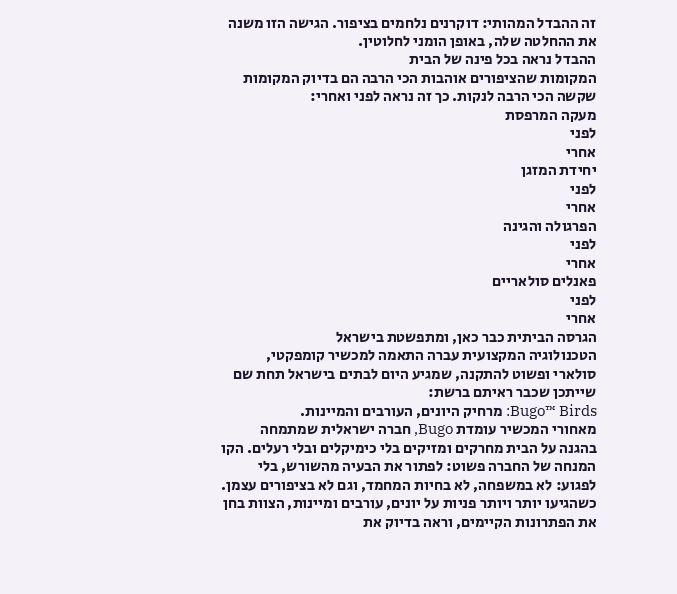זה ההבדל המהותי: דוקרנים נלחמים בציפור. הגישה הזו משנה את ההחלטה שלה, באופן הומני לחלוטין.
ההבדל נראה בכל פינה של הבית
המקומות שהציפורים אוהבות הכי הרבה הם בדיוק המקומות שקשה הכי הרבה לנקות. כך זה נראה לפני ואחרי:
מעקה המרפסת
לפני
אחרי
יחידת המזגן
לפני
אחרי
הפרגולה והגינה
לפני
אחרי
פאנלים סולאריים
לפני
אחרי
הגרסה הביתית כבר כאן, ומתפשטת בישראל
הטכנולוגיה המקצועית עברה התאמה למכשיר קומפקטי, סולארי ופשוט להתקנה, שמגיע היום לבתים בישראל תחת שם שייתכן שכבר ראיתם ברשת:
Bugo™ Birds: מרחיק היונים, העורבים והמיינות.
מאחורי המכשיר עומדת Bugo, חברה ישראלית שמתמחה בהגנה על הבית מחרקים ומזיקים בלי כימיקלים ובלי רעלים. הקו המנחה של החברה פשוט: לפתור את הבעיה מהשורש, בלי לפגוע: לא במשפחה, לא בחיות המחמד, וגם לא בציפורים עצמן.
כשהגיעו יותר ויותר פניות על יונים, עורבים ומיינות, הצוות בחן את הפתרונות הקיימים, וראה בדיוק את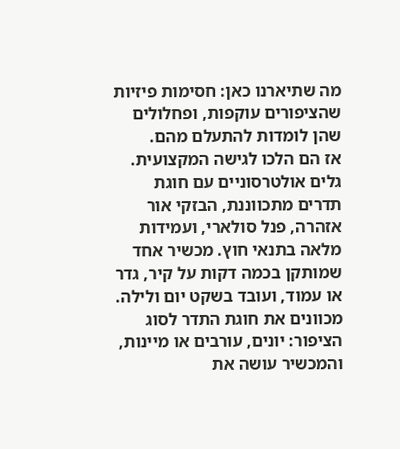מה שתיארנו כאן: חסימות פיזיות שהציפורים עוקפות, ופחלולים שהן לומדות להתעלם מהם.
אז הם הלכו לגישה המקצועית. גלים אולטרסוניים עם חוגת תדרים מתכווננת, הבזקי אור אזהרה, פנל סולארי, ועמידות מלאה בתנאי חוץ. מכשיר אחד שמותקן בכמה דקות על קיר, גדר או עמוד, ועובד בשקט יום ולילה.
מכוונים את חוגת התדר לסוג הציפור: יונים, עורבים או מיינות, והמכשיר עושה את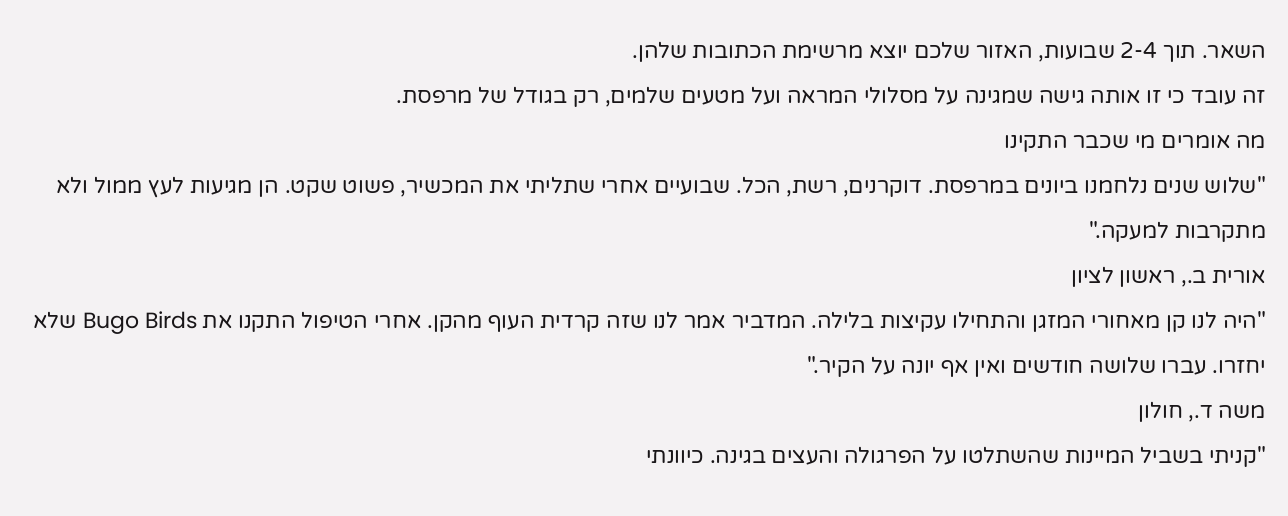השאר. תוך 2-4 שבועות, האזור שלכם יוצא מרשימת הכתובות שלהן.
זה עובד כי זו אותה גישה שמגינה על מסלולי המראה ועל מטעים שלמים, רק בגודל של מרפסת.
מה אומרים מי שכבר התקינו
"שלוש שנים נלחמנו ביונים במרפסת. דוקרנים, רשת, הכל. שבועיים אחרי שתליתי את המכשיר, פשוט שקט. הן מגיעות לעץ ממול ולא מתקרבות למעקה."
אורית ב., ראשון לציון
"היה לנו קן מאחורי המזגן והתחילו עקיצות בלילה. המדביר אמר לנו שזה קרדית העוף מהקן. אחרי הטיפול התקנו את Bugo Birds שלא יחזרו. עברו שלושה חודשים ואין אף יונה על הקיר."
משה ד., חולון
"קניתי בשביל המיינות שהשתלטו על הפרגולה והעצים בגינה. כיוונתי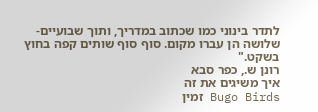לתדר בינוני כמו שכתוב במדריך, ותוך שבועיים-שלושה הן עברו מקום. סוף סוף שותים קפה בחוץ בשקט."
רונן ש., כפר סבא
איך משיגים את זה
Bugo Birds זמין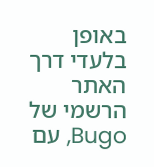באופן בלעדי דרך האתר הרשמי של Bugo, עם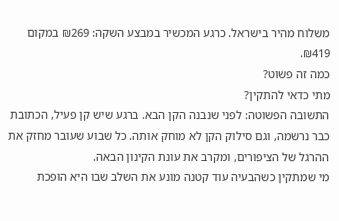משלוח מהיר בישראל. כרגע המכשיר במבצע השקה: ₪269 במקום ₪419.
כמה זה פשוט?
מתי כדאי להתקין?
התשובה הפשוטה: לפני שנבנה הקן הבא. ברגע שיש קן פעיל, הכתובת כבר נרשמה, וגם סילוק הקן לא מוחק אותה. כל שבוע שעובר מחזק את ההרגל של הציפורים, ומקרב את עונת הקינון הבאה.
מי שמתקין כשהבעיה עוד קטנה מונע את השלב שבו היא הופכת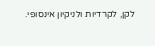לקן, לקרדיות ולניקיון אינסופי.